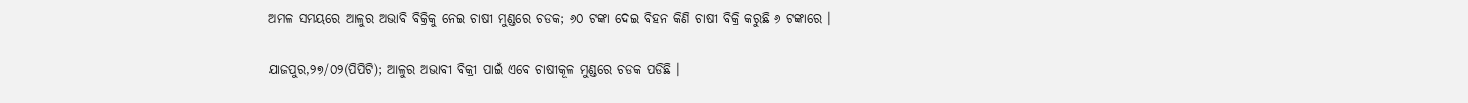ଅମଳ ସମୟରେ ଆଳୁର ଅଭାବି ବିକ୍ରିକୁ ନେଇ ଚାଷୀ ମୁଣ୍ଡରେ ଚଡକ; ୬୦ ଟଙ୍କା ଦେଇ ବିହନ କିଣି ଚାଷୀ ବିକ୍ରି କରୁଛି ୬ ଟଙ୍କାରେ ।

ଯାଜପୁର,୨୭/୦୨(ପିପିଟି); ଆଳୁର ଅଭାବୀ ବିକ୍ରୀ ପାଇଁ ଏବେ ଚାଷୀକୂଳ ମୁଣ୍ଡରେ ଚଡକ ପଡିଛି ।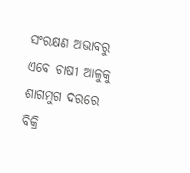ସଂରକ୍ଷଣ ଅଭାବରୁ ଏବେ ଚାଷୀ ଆଳୁକୁ ଶାଗମୁଗ ଦରରେ ବିକ୍ରି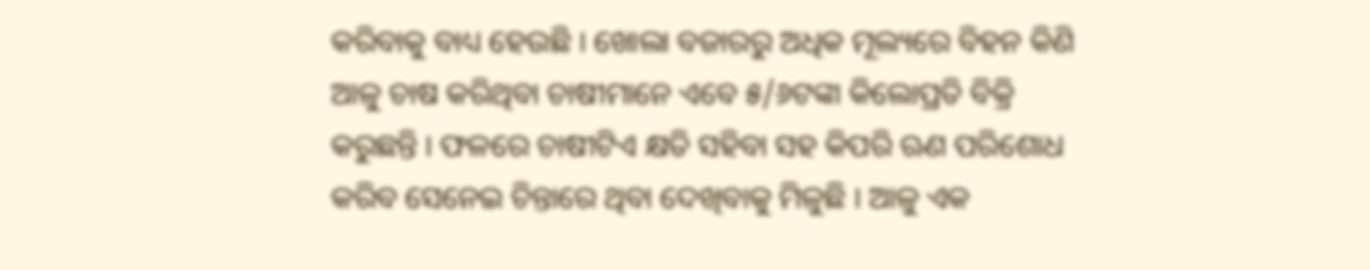କରିବାକୁ ବାଧ୍ୟ ହେଉଛି । ଖୋଲା ବଜାରରୁ ଅଧିକ ମୂଲ୍ୟରେ ବିହନ କିଣି ଆଳୁ ଚାଷ କରିଥିବା ଚାଷୀମାନେ ଏବେ ୫/୬ଟଙ୍କା କିଲୋପ୍ରତି ବିକ୍ରି କରୁଛନ୍ତି । ଫଳରେ ଚାଷୀଟିଏ କ୍ଷତି ସହିବା ସହ କିପରି ଋଣ ପରିଶୋଧ କରିବ ସେନେଇ ଚିନ୍ତାରେ ଥିବା ଦେଖିବାକୁ ମିଳୁଛି । ଆଳୁ ଏକ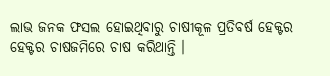ଲାଭ ଜନକ ଫସଲ ହୋଇଥିବାରୁ ଚାଷୀକୂଳ ପ୍ରତିବର୍ଷ ହେକ୍ଟର ହେକ୍ଟର ଚାଷଜମିରେ ଚାଷ କରିଥାନ୍ତି ।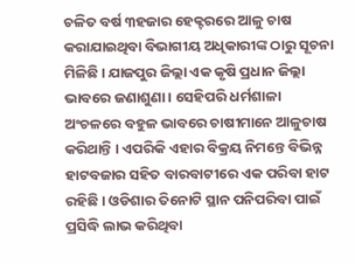ଚଳିତ ବର୍ଷ ୩ହଜାର ହେକ୍ଟରରେ ଆଳୁ ଚାଷ କରାଯାଇଥିବା ବିଭାଗୀୟ ଅଧିକାରୀଙ୍କ ଠାରୁ ସୂଚନା ମିଳିଛି । ଯାଜପୁର ଜିଲ୍ଲା ଏକ କୃଷି ପ୍ରଧାନ ଜିଲ୍ଲା ଭାବରେ ଜଣାଶୁଣା । ସେହିପରି ଧର୍ମଶାଳା ଅଂଚଳରେ ବହୁଳ ଭାବରେ ଚାଷୀମାନେ ଆଳୁଚାଷ କରିଥାନ୍ତି । ଏପରିକି ଏହାର ବିକ୍ରୟ ନିମନ୍ତେ ବିଭିନ୍ନ ହାଟବଜାର ସହିତ ବାରବାଟୀରେ ଏକ ପରିବା ହାଟ ରହିଛି । ଓଡିଶାର ତିନୋଟି ସ୍ଥାନ ପନିପରିବା ପାଇଁ ପ୍ରସିଦ୍ଧି ଲାଭ କରିଥିବା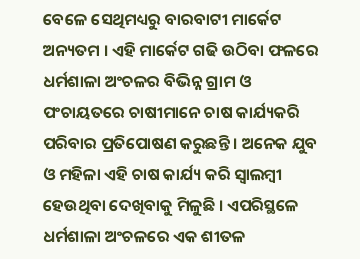ବେଳେ ସେଥିମଧ୍ୟରୁ ବାରବାଟୀ ମାର୍କେଟ ଅନ୍ୟତମ । ଏହି ମାର୍କେଟ ଗଢି ଉଠିବା ଫଳରେ ଧର୍ମଶାଳା ଅଂଚଳର ବିଭିନ୍ନ ଗ୍ରାମ ଓ ପଂଚାୟତରେ ଚାଷୀମାନେ ଚାଷ କାର୍ଯ୍ୟକରି ପରିବାର ପ୍ରତିପୋଷଣ କରୁଛନ୍ତି । ଅନେକ ଯୁବ ଓ ମହିଳା ଏହି ଚାଷ କାର୍ଯ୍ୟ କରି ସ୍ୱାଲମ୍ବୀ ହେଉଥିବା ଦେଖିବାକୁ ମିଳୁଛି । ଏପରିସ୍ଥଳେ ଧର୍ମଶାଳା ଅଂଚଳରେ ଏକ ଶୀତଳ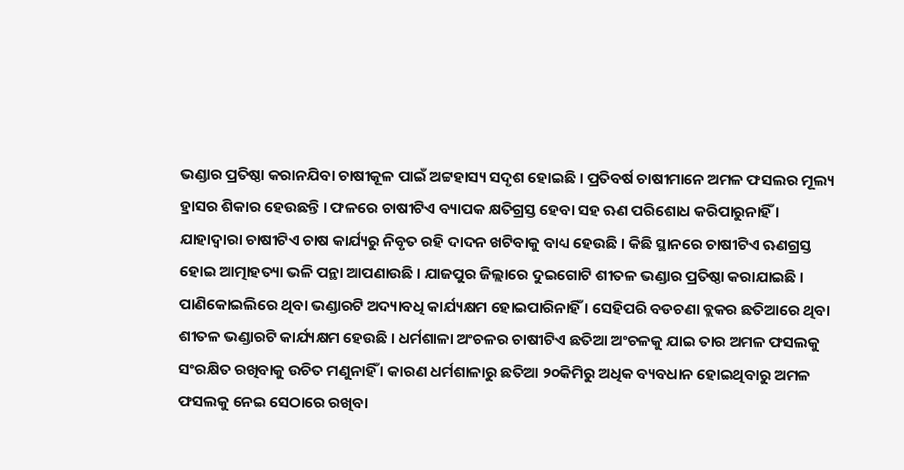ଭଣ୍ଡାର ପ୍ରତିଷ୍ଠା କରାନଯିବା ଚାଷୀକୂଳ ପାଇଁ ଅଟ୍ଟହାସ୍ୟ ସଦୃଶ ହୋଇଛି । ପ୍ରତିବର୍ଷ ଚାଷୀମାନେ ଅମଳ ଫସଲର ମୂଲ୍ୟ ହ୍ରାସର ଶିକାର ହେଉଛନ୍ତି । ଫଳରେ ଚାଷୀଟିଏ ବ୍ୟାପକ କ୍ଷତିଗ୍ରସ୍ତ ହେବା ସହ ଋଣ ପରିଶୋଧ କରିପାରୁନାହିଁ । ଯାହାଦ୍ୱାରା ଚାଷୀଟିଏ ଚାଷ କାର୍ଯ୍ୟରୁ ନିବୃତ ରହି ଦାଦନ ଖଟିବାକୁ ବାଧ୍ୟ ହେଉଛି । କିଛି ସ୍ଥାନରେ ଚାଷୀଟିଏ ଋଣଗ୍ରସ୍ତ ହୋଇ ଆତ୍ମାହତ୍ୟା ଭଳି ପନ୍ଥା ଆପଣାଉଛି । ଯାଜପୁର ଜିଲ୍ଲାରେ ଦୁଇଗୋଟି ଶୀତଳ ଭଣ୍ଡାର ପ୍ରତିଷ୍ଠା କରାଯାଇଛି । ପାଣିକୋଇଲିରେ ଥିବା ଭଣ୍ଡାରଟି ଅଦ୍ୟାବଧି କାର୍ଯ୍ୟକ୍ଷମ ହୋଇପାରିନାହିଁ । ସେହିପରି ବଡଚଣା ବ୍ଲକର ଛତିଆରେ ଥିବା ଶୀତଳ ଭଣ୍ଡାରଟି କାର୍ଯ୍ୟକ୍ଷମ ହେଉଛି । ଧର୍ମଶାଳା ଅଂଚଳର ଚାଷୀଟିଏ ଛତିଆ ଅଂଚଳକୁ ଯାଇ ତାର ଅମଳ ଫସଲକୁ ସଂରକ୍ଷିତ ରଖିବାକୁ ଉଚିତ ମଣୁନାହିଁ । କାରଣ ଧର୍ମଶାଳାରୁ ଛତିଆ ୨୦କିମିରୁ ଅଧିକ ବ୍ୟବଧାନ ହୋଇଥିବାରୁ ଅମଳ ଫସଲକୁ ନେଇ ସେଠାରେ ରଖିବା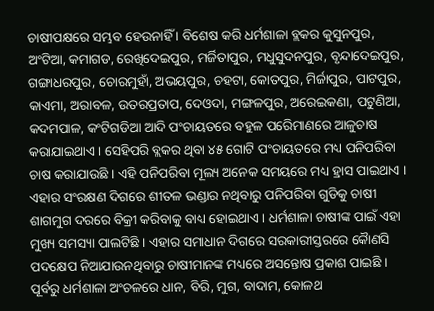ଚାଷୀପକ୍ଷରେ ସମ୍ଭବ ହେଉନାହିଁ । ବିଶେଷ କରି ଧର୍ମଶାଳା ବ୍ଲକର କୁସୁନପୁର, ଅଂଟିଆ, କମାଗଡ, ରେଖିଦେଇପୁର, ମର୍ଜିତାପୁର, ମଧୁସୁଦନପୁର, ବୃନ୍ଦାଦେଇପୁର, ଗଙ୍ଗାଧରପୁର, ଚୋରମୁହାଁ, ଅଭୟପୁର, ଚହଟା, କୋତପୁର, ମିର୍ଜାପୁର, ପାଟପୁର, କାଏମା, ଅରାବଳ, ଉତରପ୍ରତାପ, ଦେଓଦା, ମଙ୍ଗଳପୁର, ଅରେଇକଣା, ପଟୁଣିଆ, କଦମପାଳ, କଂଟିଗଡିଆ ଆଦି ପଂଚାୟତରେ ବହୁଳ ପରେିମାଣରେ ଆଳୁଚାଷ କରାଯାଇଥାଏ । ସେହିପରି ବ୍ଲକର ଥିବା ୪୫ ଗୋଟି ପଂଚାୟତରେ ମଧ୍ୟ ପନିପରିବା ଚାଷ କରାଯାଉଛି । ଏହି ପନିପରିବା ମୂଲ୍ୟ ଅନେକ ସମୟରେ ମଧ୍ୟ ହ୍ରାସ ପାଇଥାଏ । ଏହାର ସଂରକ୍ଷଣ ଦିଗରେ ଶୀତଳ ଭଣ୍ଡାର ନଥିବାରୁ ପନିପରିବା ଗୁଡିକୁ ଚାଷୀ ଶାଗମୁଗ ଦରରେ ବିକ୍ରୀ କରିବାକୁ ବାଧ୍ୟ ହୋଇଥାଏ । ଧର୍ମଶାଳା ଚାଷୀଙ୍କ ପାଇଁ ଏହା ମୁଖ୍ୟ ସମସ୍ୟା ପାଲଟିଛି । ଏହାର ସମାଧାନ ଦିଗରେ ସରକାରୀସ୍ତରରେ କୈାଣସି ପଦକ୍ଷେପ ନିଆଯାଉନଥିବାରୁ ଚାଷୀମାନଙ୍କ ମଧ୍ୟରେ ଅସନ୍ତୋଷ ପ୍ରକାଶ ପାଇଛି । ପୂର୍ବରୁ ଧର୍ମଶାଳା ଅଂଚଳରେ ଧାନ, ବିରି, ମୁଗ, ବାଦାମ, କୋଳଥ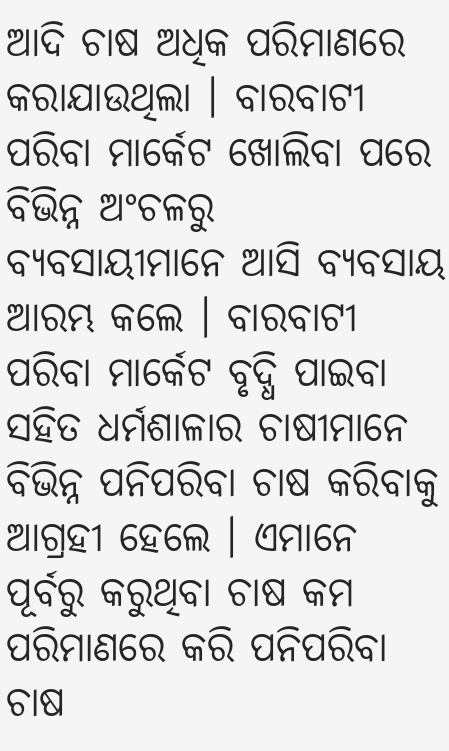ଆଦି ଚାଷ ଅଧିକ ପରିମାଣରେ କରାଯାଉଥିଲା । ବାରବାଟୀ ପରିବା ମାର୍କେଟ ଖୋଲିବା ପରେ ବିଭିନ୍ନ ଅଂଚଳରୁ ବ୍ୟବସାୟୀମାନେ ଆସି ବ୍ୟବସାୟ ଆରମ୍ଭ କଲେ । ବାରବାଟୀ ପରିବା ମାର୍କେଟ ବୃଦ୍ଧି ପାଇବା ସହିତ ଧର୍ମଶାଳାର ଚାଷୀମାନେ ବିଭିନ୍ନ ପନିପରିବା ଚାଷ କରିବାକୁ ଆଗ୍ରହୀ ହେଲେ । ଏମାନେ ପୂର୍ବରୁ କରୁଥିବା ଚାଷ କମ ପରିମାଣରେ କରି ପନିପରିବା ଚାଷ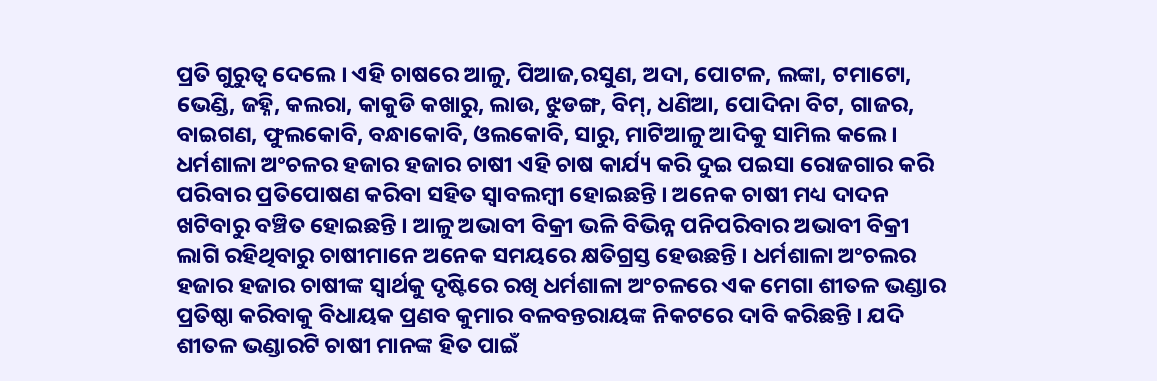ପ୍ରତି ଗୁରୁତ୍ୱ ଦେଲେ । ଏହି ଚାଷରେ ଆଳୁ, ପିଆଜ,ରସୁଣ, ଅଦା, ପୋଟଳ, ଲଙ୍କା, ଟମାଟୋ, ଭେଣ୍ଡି, ଜହ୍ନି, କଲରା, କାକୁଡି କଖାରୁ, ଲାଉ, ଝୁଡଙ୍ଗ, ବିମ୍, ଧଣିଆ, ପୋଦିନା ବିଟ, ଗାଜର, ବାଇଗଣ, ଫୁଲକୋବି, ବନ୍ଧାକୋବି, ଓଲକୋବି, ସାରୁ, ମାଟିଆଳୁ ଆଦିକୁ ସାମିଲ କଲେ । ଧର୍ମଶାଳା ଅଂଚଳର ହଜାର ହଜାର ଚାଷୀ ଏହି ଚାଷ କାର୍ଯ୍ୟ କରି ଦୁଇ ପଇସା ରୋଜଗାର କରି ପରିବାର ପ୍ରତିପୋଷଣ କରିବା ସହିତ ସ୍ୱାବଲମ୍ବୀ ହୋଇଛନ୍ତି । ଅନେକ ଚାଷୀ ମଧ୍ୟ ଦାଦନ ଖଟିବାରୁ ବଞ୍ଚିତ ହୋଇଛନ୍ତି । ଆଳୁ ଅଭାବୀ ବିକ୍ରୀ ଭଳି ବିଭିନ୍ନ ପନିପରିବାର ଅଭାବୀ ବିକ୍ରୀ ଲାଗି ରହିଥିବାରୁ ଚାଷୀମାନେ ଅନେକ ସମୟରେ କ୍ଷତିଗ୍ରସ୍ତ ହେଉଛନ୍ତି । ଧର୍ମଶାଳା ଅଂଚଲର ହଜାର ହଜାର ଚାଷୀଙ୍କ ସ୍ୱାର୍ଥକୁ ଦୃଷ୍ଟିରେ ରଖି ଧର୍ମଶାଳା ଅଂଚଳରେ ଏକ ମେଗା ଶୀତଳ ଭଣ୍ଡାର ପ୍ରତିଷ୍ଠା କରିବାକୁ ବିଧାୟକ ପ୍ରଣବ କୁମାର ବଳବନ୍ତରାୟଙ୍କ ନିକଟରେ ଦାବି କରିଛନ୍ତି । ଯଦି ଶୀତଳ ଭଣ୍ଡାରଟି ଚାଷୀ ମାନଙ୍କ ହିତ ପାଇଁ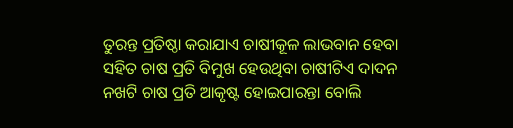ତୁରନ୍ତ ପ୍ରତିଷ୍ଠା କରାଯାଏ ଚାଷୀକୂଳ ଲାଭବାନ ହେବା ସହିତ ଚାଷ ପ୍ରତି ବିମୁଖ ହେଉଥିବା ଚାଷୀଟିଏ ଦାଦନ ନଖଟି ଚାଷ ପ୍ରତି ଆକୃଷ୍ଟ ହୋଇପାରନ୍ତା ବୋଲି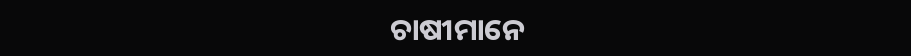ଚାଷୀମାନେ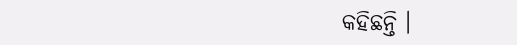କହିଛନ୍ତି ।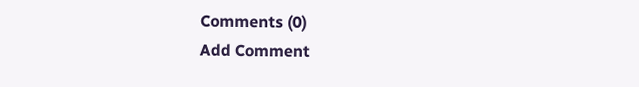Comments (0)
Add Comment